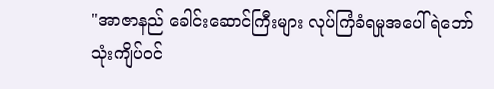"အာဇာနည် ခေါင်းဆောင်ကြီးများ လုပ်ကြံခံရမှုအပေါ် ရဲဘော်သုံးကျိပ်၀င်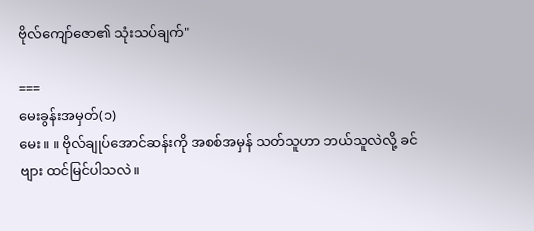ဗိုလ်ကျော်ဇော၏ သုံးသပ်ချက်"

===
မေးခွန်းအမှတ်(၁)
မေး။ ။ ဗိုလ်ချုပ်အောင်ဆန်းကို အစစ်အမှန် သတ်သူဟာ ဘယ်သူလဲလို့ ခင်ဗျား ထင်မြင်ပါသလဲ။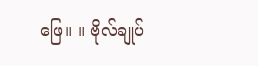ဖြေ။ ။ ဗိုလ်ချုပ်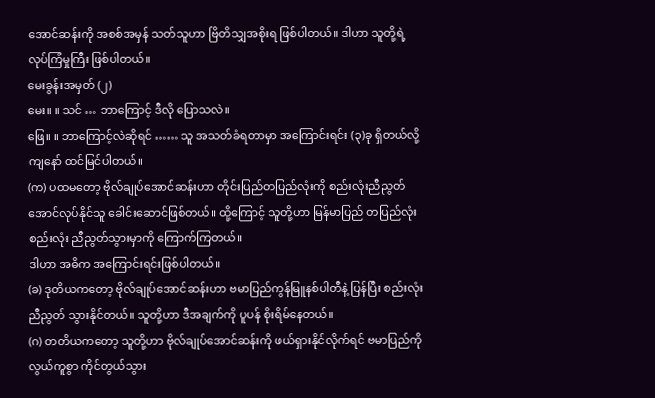အောင်ဆန်းကို အစစ်အမှန် သတ်သူဟာ ဗြိတိသျှအစိုးရ ဖြစ်ပါတယ်။ ဒါဟာ သူတို့ရဲ့ လုပ်ကြံမှုကြီး ဖြစ်ပါတယ်။
မေးခွန်းအမှတ် (၂)
မေး။ ။ သင် … ဘာကြောင့် ဒီလို ပြောသလဲ။
ဖြေ။ ။ ဘာကြောင့်လဲဆိုရင် …… သူ အသတ်ခံရတာမှာ အကြောင်းရင်း (၃)ခု ရှိတယ်လို့ ကျနော် ထင်မြင်ပါတယ်။
(က) ပထမတော့ ဗိုလ်ချုပ်အောင်ဆန်းဟာ တိုင်းပြည်တပြည်လုံးကို စည်းလုံးညီညွတ်အောင်လုပ်နိုင်သူ ခေါင်းဆောင်ဖြစ်တယ်။ ထို့ကြောင့် သူတို့ဟာ မြန်မာပြည် တပြည်လုံး စည်းလုံး ညီညွတ်သွားမှာကို ကြောက်ကြတယ်။
ဒါဟာ အဓိက အကြောင်းရင်းဖြစ်ပါတယ်။
(ခ) ဒုတိယကတော့ ဗိုလ်ချုပ်အောင်ဆန်းဟာ ဗမာပြည်ကွန်မြူနစ်ပါတီနဲ့ ပြန်ပြီး စည်းလုံးညီညွတ် သွားနိုင်တယ်။ သူတို့ဟာ ဒီအချက်ကို ပူပန် စိုးရိမ်နေတယ်။
(ဂ) တတိယကတော့ သူတို့ဟာ ဗိုလ်ချုပ်အောင်ဆန်းကို ဖယ်ရှားနိုင်လိုက်ရင် ဗမာပြည်ကို လွယ်ကူစွာ ကိုင်တွယ်သွား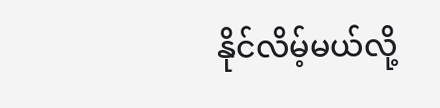နိုင်လိမ့်မယ်လို့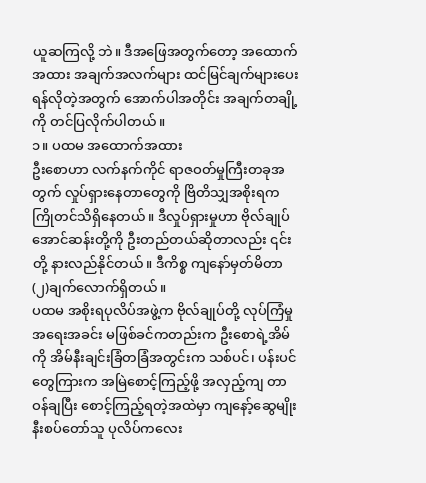ယူဆကြလို့ ဘဲ။ ဒီအဖြေအတွက်တော့ အထောက်အထား အချက်အလက်များ ထင်မြင်ချက်များပေးရန်လိုတဲ့အတွက် အောက်ပါအတိုင်း အချက်တချို့ကို တင်ပြလိုက်ပါတယ်။
၁။ ပထမ အထောက်အထား
ဦးစောဟာ လက်နက်ကိုင် ရာဇဝတ်မှုကြီးတခုအတွက် လှုပ်ရှားနေတာတွေကို ဗြိတိသျှအစိုးရက ကြိုတင်သိရှိနေတယ်။ ဒီလှုပ်ရှားမှုဟာ ဗိုလ်ချုပ်အောင်ဆန်းတို့ကို ဦးတည်တယ်ဆိုတာလည်း ၎င်းတို့ နားလည်နိုင်တယ်။ ဒီကိစ္စ ကျနော်မှတ်မိတာ (၂)ချက်လောက်ရှိတယ်။
ပထမ အစိုးရပုလိပ်အဖွဲ့က ဗိုလ်ချုပ်တို့ လုပ်ကြံမှုအရေးအခင်း မဖြစ်ခင်ကတည်းက ဦးစောရဲ့အိမ်ကို အိမ်နီးချင်းခြံတခြံအတွင်းက သစ်ပင်၊ ပန်းပင်တွေကြားက အမြဲစောင့်ကြည့်ဖို့ အလှည့်ကျ တာဝန်ချပြီး စောင့်ကြည့်ရတဲ့အထဲမှာ ကျနော့်ဆွေမျိုးနီးစပ်တော်သူ ပုလိပ်ကလေး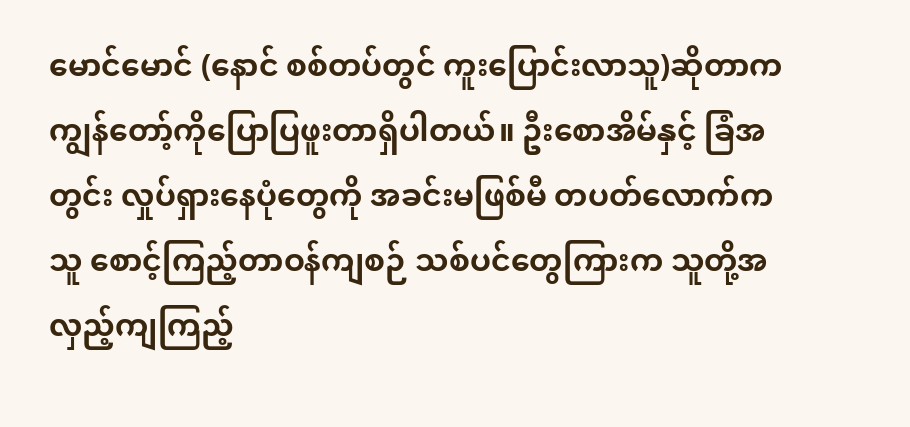မောင်မောင် (နောင် စစ်တပ်တွင် ကူးပြောင်းလာသူ)ဆိုတာက ကျွန်တော့်ကိုပြောပြဖူးတာရှိပါတယ်။ ဦးစောအိမ်နှင့် ခြံအတွင်း လှုပ်ရှားနေပုံတွေကို အခင်းမဖြစ်မီ တပတ်လောက်က သူ စောင့်ကြည့်တာဝန်ကျစဉ် သစ်ပင်တွေကြားက သူတို့အလှည့်ကျကြည့်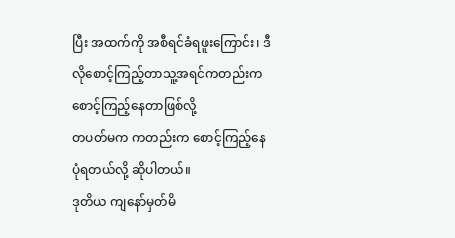ပြီး အထက်ကို အစီရင်ခံရဖူးကြောင်း၊ ဒီလိုစောင့်ကြည့်တာသူ့အရင်ကတည်းက စောင့်ကြည့်နေတာဖြစ်လို့
တပတ်မက ကတည်းက စောင့်ကြည့်နေပုံရတယ်လို့ ဆိုပါတယ်။
ဒုတိယ ကျနော်မှတ်မိ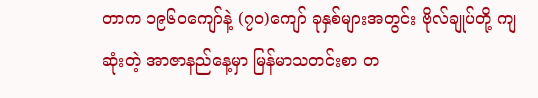တာက ၁၉၆ဝကျော်နဲ့ (၇ဝ)ကျော် ခုနှစ်များအတွင်း ဗိုလ်ချုပ်တို့ ကျဆုံးတဲ့ အာဇာနည်နေ့မှာ မြန်မာသတင်းစာ တ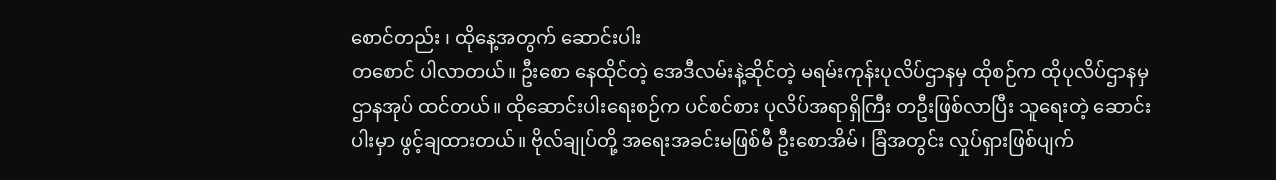စောင်တည်း ၊ ထိုနေ့အတွက် ဆောင်းပါး
တစောင် ပါလာတယ်။ ဦးစော နေထိုင်တဲ့ အေဒီလမ်းနဲ့ဆိုင်တဲ့ မရမ်းကုန်းပုလိပ်ဌာနမှ ထိုစဉ်က ထိုပုလိပ်ဌာနမှ ဌာနအုပ် ထင်တယ်။ ထိုဆောင်းပါးရေးစဉ်က ပင်စင်စား ပုလိပ်အရာရှိကြီး တဦးဖြစ်လာပြီး သူရေးတဲ့ ဆောင်းပါးမှာ ဖွင့်ချထားတယ်။ ဗိုလ်ချုပ်တို့ အရေးအခင်းမဖြစ်မီ ဦးစောအိမ်၊ ခြံအတွင်း လှုပ်ရှားဖြစ်ပျက်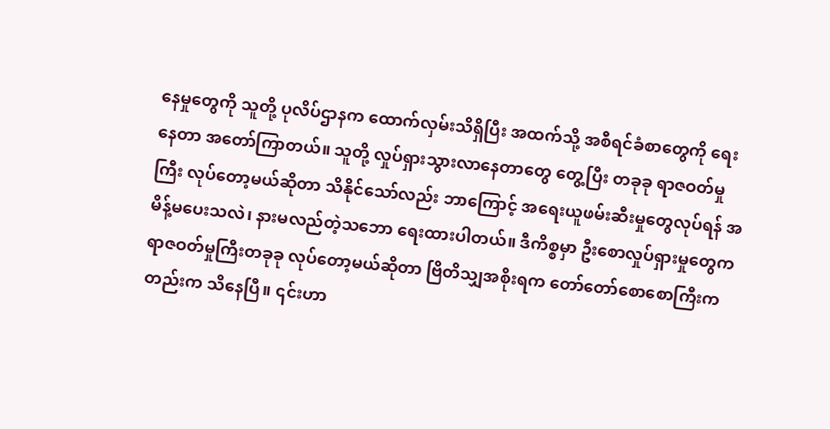နေမှုတွေကို သူတို့ ပုလိပ်ဌာနက ထောက်လှမ်းသိရှိပြီး အထက်သို့ အစီရင်ခံစာတွေကို ရေးနေတာ အတော်ကြာတယ်။ သူတို့ လှုပ်ရှားသွားလာနေတာတွေ တွေ့ပြီး တခုခု ရာဇဝတ်မှုကြီး လုပ်တော့မယ်ဆိုတာ သိနိုင်သော်လည်း ဘာကြောင့် အရေးယူဖမ်းဆီးမှုတွေလုပ်ရန် အမိန့်မပေးသလဲ၊ နားမလည်တဲ့သဘော ရေးထားပါတယ်။ ဒီကိစ္စမှာ ဦးစောလှုပ်ရှားမှုတွေက ရာဇဝတ်မှုကြီးတခုခု လုပ်တော့မယ်ဆိုတာ ဗြိတိသျှအစိုးရက တော်တော်စောစောကြီးကတည်းက သိနေပြီ။ ၎င်းဟာ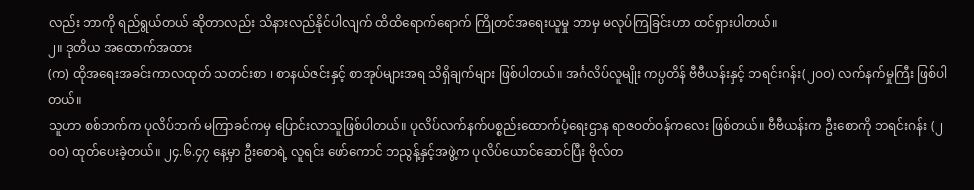လည်း ဘာကို ရည်ရွယ်တယ် ဆိုတာလည်း သိနားလည်နိုင်ပါလျက် ထိထိရောက်ရောက် ကြိုတင်အရေးယူမှု ဘာမှ မလုပ်ကြခြင်းဟာ ထင်ရှားပါတယ်။
၂။ ဒုတိယ အထောက်အထား
(က) ထိုအရေးအခင်းကာလထုတ် သတင်းစာ ၊ စာနယ်ဇင်းနှင့် စာအုပ်များအရ သိရှိချက်များ ဖြစ်ပါတယ်။ အင်္ဂလိပ်လူမျိုး ကပ္ပတိန် ဗီဗီယန်းနှင့် ဘရင်းဂန်း(၂ဝဝ) လက်နက်မှုကြီး ဖြစ်ပါတယ်။
သူဟာ စစ်ဘက်က ပုလိပ်ဘက် မကြာခင်ကမှ ပြောင်းလာသူဖြစ်ပါတယ်။ ပုလိပ်လက်နက်ပစ္စည်းထောက်ပံ့ရေးဌာန ရာဇဝတ်ဝန်ကလေး ဖြစ်တယ်။ ဗီဗီယန်းက ဦးစောကို ဘရင်းဂန်း (၂ဝဝ) ထုတ်ပေးခဲ့တယ်။ ၂၄.၆.၄၇ နေ့မှာ ဦးစောရဲ့ လူရင်း ဖော်ကောင် ဘညွန့်နှင့်အဖွဲ့က ပုလိပ်ယောင်ဆောင်ပြီး ဗိုလ်တ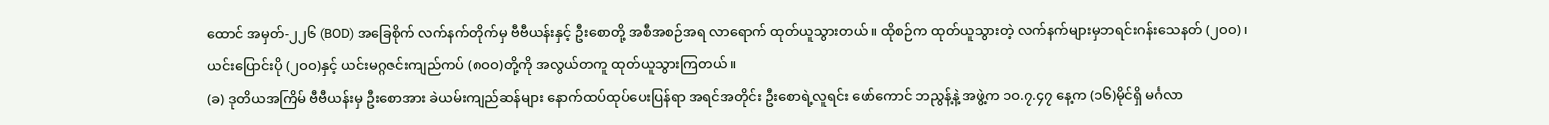ထောင် အမှတ်-၂၂၆ (BOD) အခြေစိုက် လက်နက်တိုက်မှ ဗီဗီယန်းနှင့် ဦးစောတို့ အစီအစဉ်အရ လာရောက် ထုတ်ယူသွားတယ်။ ထိုစဉ်က ထုတ်ယူသွားတဲ့ လက်နက်များမှဘရင်းဂန်းသေနတ် (၂ဝဝ)၊ ယင်းပြောင်းပို (၂ဝဝ)နှင့် ယင်းမဂ္ဂဇင်းကျည်ကပ် (၈ဝဝ)တို့ကို အလွယ်တကူ ထုတ်ယူသွားကြတယ်။
(ခ) ဒုတိယအကြိမ် ဗီဗီယန်းမှ ဦးစောအား ခဲယမ်းကျည်ဆန်များ နောက်ထပ်ထုပ်ပေးပြန်ရာ အရင်အတိုင်း ဦးစောရဲ့လူရင်း ဖော်ကောင် ဘညွန့်နဲ့ အဖွဲ့က ၁ဝ.၇.၄၇ နေ့က (၁၆)မိုင်ရှိ မင်္ဂလာ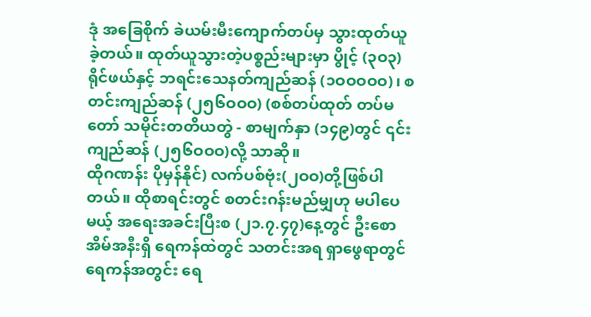ဒုံ အခြေစိုက် ခဲယမ်းမီးကျောက်တပ်မှ သွားထုတ်ယူခဲ့တယ်။ ထုတ်ယူသွားတဲ့ပစ္စည်းများမှာ ပွိုင့် (၃ဝ၃) ရိုင်ဖယ်နှင့် ဘရင်းသေနတ်ကျည်ဆန် (၁ဝဝဝဝဝ)၊ စတင်းကျည်ဆန် (၂၅၆ဝဝဝ) (စစ်တပ်ထုတ် တပ်မတော် သမိုင်းတတိယတွဲ - စာမျက်နှာ (၁၄၉)တွင် ၎င်းကျည်ဆန် (၂၅၆ဝဝဝ)လို့ သာဆို။
ထိုဂဏန်း ပိုမှန်နိုင်) လက်ပစ်ဗုံး(၂ဝဝ)တို့ဖြစ်ပါတယ်။ ထိုစာရင်းတွင် စတင်းဂန်းမည်မျှဟု မပါပေမယ့် အရေးအခင်းပြီးစ (၂၁.၇.၄၇)နေ့တွင် ဦးစောအိမ်အနီးရှိ ရေကန်ထဲတွင် သတင်းအရ ရှာဖွေရာတွင် ရေကန်အတွင်း ရေ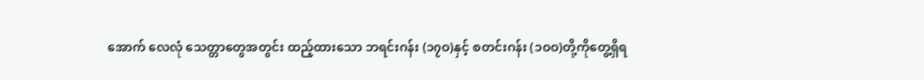အောက် လေလုံ သေတ္တာတွေအတွင်း ထည့်ထားသော ဘရင်းဂန်း (၁၇ဝ)နှင့် စတင်းဂန်း (၁ဝဝ)တို့ကိုတွေ့ရှိရ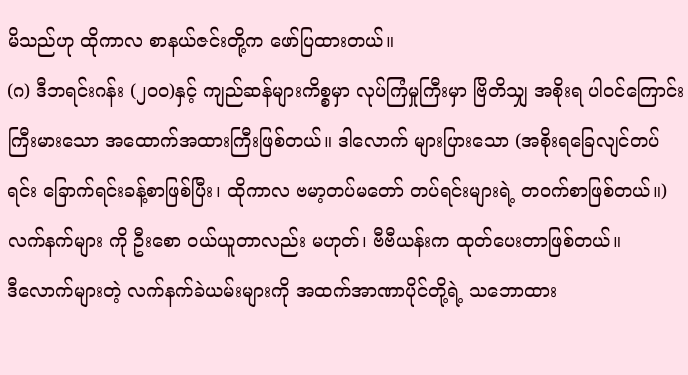မိသည်ဟု ထိုကာလ စာနယ်ဇင်းတို့က ဖော်ပြထားတယ်။
(ဂ) ဒီဘရင်းဂန်း (၂ဝဝ)နှင့် ကျည်ဆန်များကိစ္စမှာ လုပ်ကြံမှုကြီးမှာ ဗြိတိသျှ အစိုးရ ပါဝင်ကြောင်း ကြီးမားသော အထောက်အထားကြီးဖြစ်တယ်။ ဒါလောက် များပြားသော (အစိုးရခြေလျင်တပ်ရင်း ခြောက်ရင်းခန့်စာဖြစ်ပြီး၊ ထိုကာလ ဗမာ့တပ်မတော် တပ်ရင်းများရဲ့ တဝက်စာဖြစ်တယ်။)
လက်နက်များ ကို ဦးစော ဝယ်ယူတာလည်း မဟုတ်၊ ဗီဗီယန်းက ထုတ်ပေးတာဖြစ်တယ်။
ဒီလောက်များတဲ့ လက်နက်ခဲယမ်းများကို အထက်အာဏာပိုင်တို့ရဲ့ သဘောထား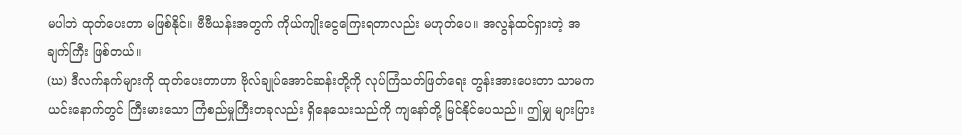မပါဘဲ ထုတ်ပေးတာ မဖြစ်နိုင်။ ဗီဗီယန်းအတွက် ကိုယ်ကျိုးငွေကြေးရတာလည်း မဟုတ်ပေ။ အလွန်ထင်ရှားတဲ့ အချက်ကြီး ဖြစ်တယ်။
(ဃ) ဒီလက်နက်များကို ထုတ်ပေးတာဟာ ဗိုလ်ချုပ်အောင်ဆန်းတို့ကို လုပ်ကြံသတ်ဖြတ်ရေး တွန်းအားပေးတာ သာမက ယင်းနောက်တွင် ကြီးမားသော ကြံစည်မှုကြီးတခုလည်း ရှိနေသေးသည်ကို ကျနော်တို့ မြင်နိုင်ပေသည်။ ဤမျှ များပြား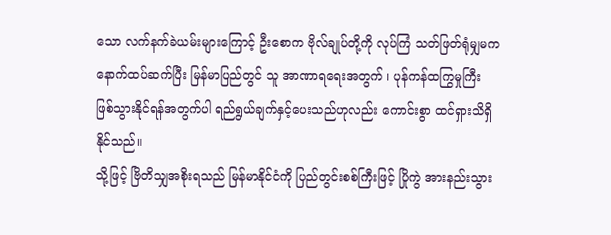သော လက်နက်ခဲယမ်းများကြောင့် ဦးစောက ဗိုလ်ချုပ်တို့ကို လုပ်ကြံ သတ်ဖြတ်ရုံမျှမက နောက်ထပ်ဆက်ပြီး မြန်မာပြည်တွင် သူ အာဏာရရေးအတွက် ၊ ပုန်ကန်ထကြွမှုကြီး ဖြစ်သွားနိုင်ရန်အတွက်ပါ ရည်ရွယ်ချက်နှင့်ပေးသည်ဟုလည်း ကောင်းစွာ ထင်ရှားသိရှိနိုင်သည်။
သို့ဖြင့် ဗြိတိသျှအစိုးရသည် မြန်မာနိုင်ငံကို ပြည်တွင်းစစ်ကြီးဖြင့် ပြိုကွဲ အားနည်းသွား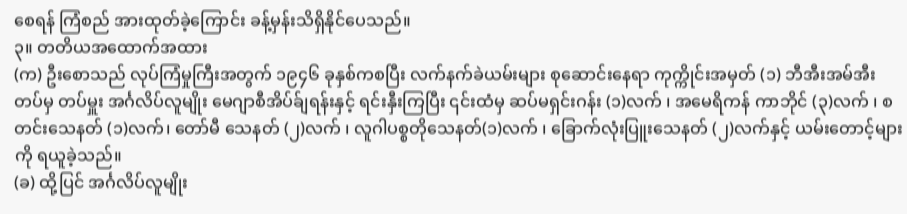စေရန် ကြံစည် အားထုတ်ခဲ့ကြောင်း ခန့်မှန်းသိရှိနိုင်ပေသည်။
၃။ တတိယအထောက်အထား
(က) ဦးစောသည် လုပ်ကြံမှုကြီးအတွက် ၁၉၄၆ ခုနှစ်ကစပြီး လက်နက်ခဲယမ်းများ စုဆောင်းနေရာ ကုက္ကိုင်းအမှတ် (၁) ဘီအီးအမ်အီးတပ်မှ တပ်မှူး အင်္ဂလိပ်လူမျိုး မေဂျာစီအိပ်ခ်ျရန်းနှင့် ရင်းနှီးကြပြီး ၎င်းထံမှ ဆပ်မရှင်းဂန်း (၁)လက် ၊ အမေရိကန် ကာဘိုင် (၃)လက် ၊ စတင်းသေနတ် (၁)လက်၊ တော်မီ သေနတ် (၂)လက် ၊ လူဂါပစ္စတိုသေနတ်(၁)လက် ၊ ခြောက်လုံးပြူးသေနတ် (၂)လက်နှင့် ယမ်းတောင့်များကို ရယူခဲ့သည်။
(ခ) ထို့ပြင် အင်္ဂလိပ်လူမျိုး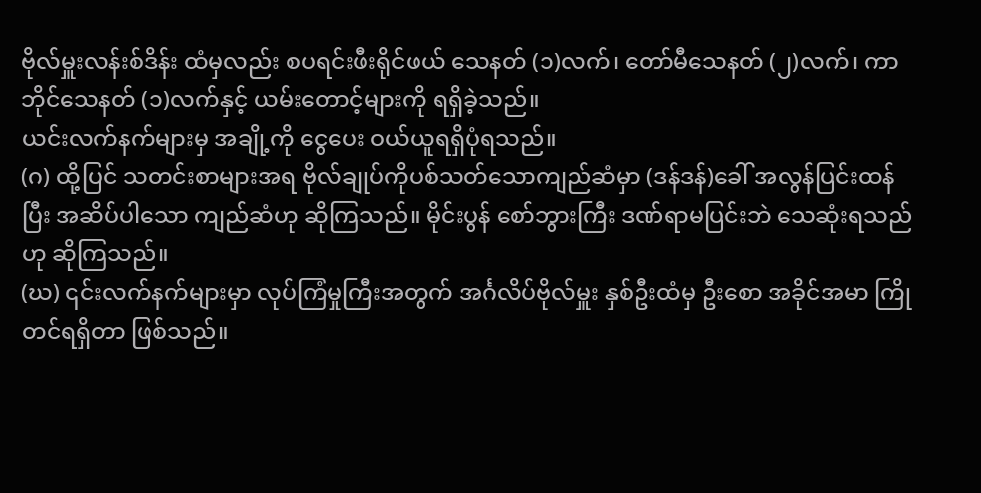ဗိုလ်မှူးလန်းစ်ဒိန်း ထံမှလည်း စပရင်းဖီးရိုင်ဖယ် သေနတ် (၁)လက်၊ တော်မီသေနတ် (၂)လက်၊ ကာဘိုင်သေနတ် (၁)လက်နှင့် ယမ်းတောင့်များကို ရရှိခဲ့သည်။
ယင်းလက်နက်များမှ အချို့ကို ငွေပေး ဝယ်ယူရရှိပုံရသည်။
(ဂ) ထို့ပြင် သတင်းစာများအရ ဗိုလ်ချုပ်ကိုပစ်သတ်သောကျည်ဆံမှာ (ဒန်ဒန်)ခေါ် အလွန်ပြင်းထန်ပြီး အဆိပ်ပါသော ကျည်ဆံဟု ဆိုကြသည်။ မိုင်းပွန် စော်ဘွားကြီး ဒဏ်ရာမပြင်းဘဲ သေဆုံးရသည်ဟု ဆိုကြသည်။
(ဃ) ၎င်းလက်နက်များမှာ လုပ်ကြံမှုကြီးအတွက် အင်္ဂလိပ်ဗိုလ်မှူး နှစ်ဦးထံမှ ဦးစော အခိုင်အမာ ကြိုတင်ရရှိတာ ဖြစ်သည်။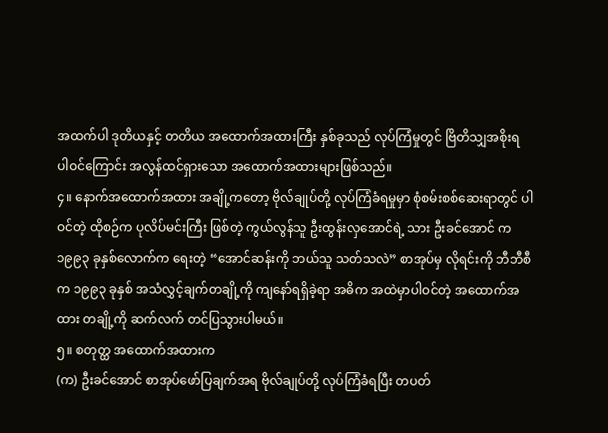အထက်ပါ ဒုတိယနှင့် တတိယ အထောက်အထားကြီး နှစ်ခုသည် လုပ်ကြံမှုတွင် ဗြိတိသျှအစိုးရ ပါဝင်ကြောင်း အလွန်ထင်ရှားသော အထောက်အထားများဖြစ်သည်။
၄။ နောက်အထောက်အထား အချို့ကတော့ ဗိုလ်ချုပ်တို့ လုပ်ကြံခံရမှုမှာ စုံစမ်းစစ်ဆေးရာတွင် ပါဝင်တဲ့ ထိုစဉ်က ပုလိပ်မင်းကြီး ဖြစ်တဲ့ ကွယ်လွန်သူ ဦးထွန်းလှအောင်ရဲ့ သား ဦးခင်အောင် က ၁၉၉၃ ခုနှစ်လောက်က ရေးတဲ့ “အောင်ဆန်းကို ဘယ်သူ သတ်သလဲ” စာအုပ်မှ လိုရင်းကို ဘီဘီစီက ၁၉၉၃ ခုနှစ် အသံလွှင့်ချက်တချို့ကို ကျနော်ရရှိခဲ့ရာ အဓိက အထဲမှာပါဝင်တဲ့ အထောက်အထား တချို့ကို ဆက်လက် တင်ပြသွားပါမယ်။
၅။ စတုတ္ထ အထောက်အထားက
(က) ဦးခင်အောင် စာအုပ်ဖော်ပြချက်အရ ဗိုလ်ချုပ်တို့ လုပ်ကြံခံရပြီး တပတ်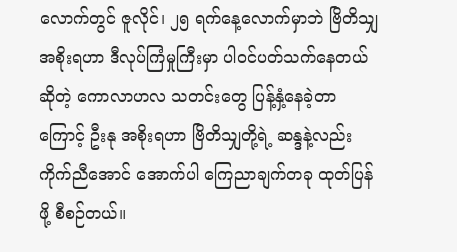လောက်တွင် ဇူလိုင်၊ ၂၅ ရက်နေ့လောက်မှာဘဲ ဗြိတိသျှအစိုးရဟာ ဒီလုပ်ကြံမှုကြီးမှာ ပါဝင်ပတ်သက်နေတယ်ဆိုတဲ့ ကောလာဟလ သတင်းတွေ ပြန့်နှံ့နေခဲ့တာကြောင့် ဦးနု အစိုးရဟာ ဗြိတိသျှတို့ရဲ့ ဆန္ဒနဲ့လည်း ကိုက်ညီအောင် အောက်ပါ ကြေညာချက်တခု ထုတ်ပြန်ဖို့ စီစဉ်တယ်။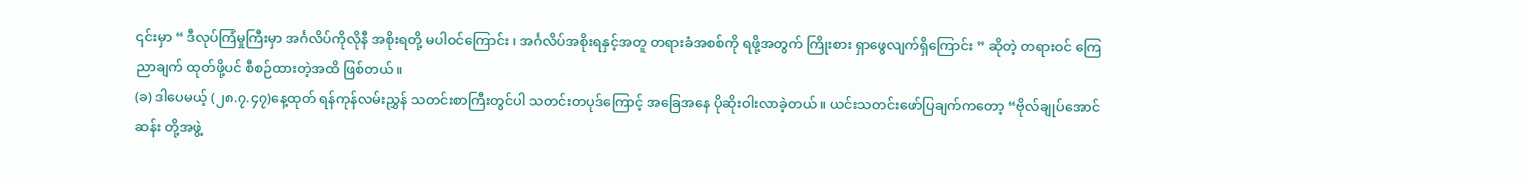၎င်းမှာ “ ဒီလုပ်ကြံမှုကြီးမှာ အင်္ဂလိပ်ကိုလိုနီ အစိုးရတို့ မပါဝင်ကြောင်း ၊ အင်္ဂလိပ်အစိုးရနှင့်အတူ တရားခံအစစ်ကို ရဖို့အတွက် ကြိုးစား ရှာဖွေလျက်ရှိကြောင်း ” ဆိုတဲ့ တရားဝင် ကြေညာချက် ထုတ်ဖို့ပင် စီစဉ်ထားတဲ့အထိ ဖြစ်တယ်။
(ခ) ဒါပေမယ့် (၂၈.၇.၄၇)နေ့ထုတ် ရန်ကုန်လမ်းညွှန် သတင်းစာကြီးတွင်ပါ သတင်းတပုဒ်ကြောင့် အခြေအနေ ပိုဆိုးဝါးလာခဲ့တယ်။ ယင်းသတင်းဖော်ပြချက်ကတော့ “ဗိုလ်ချုပ်အောင်ဆန်း တို့အဖွဲ့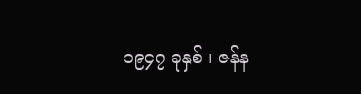၁၉၄၇ ခုနှစ် ၊ ဇန်န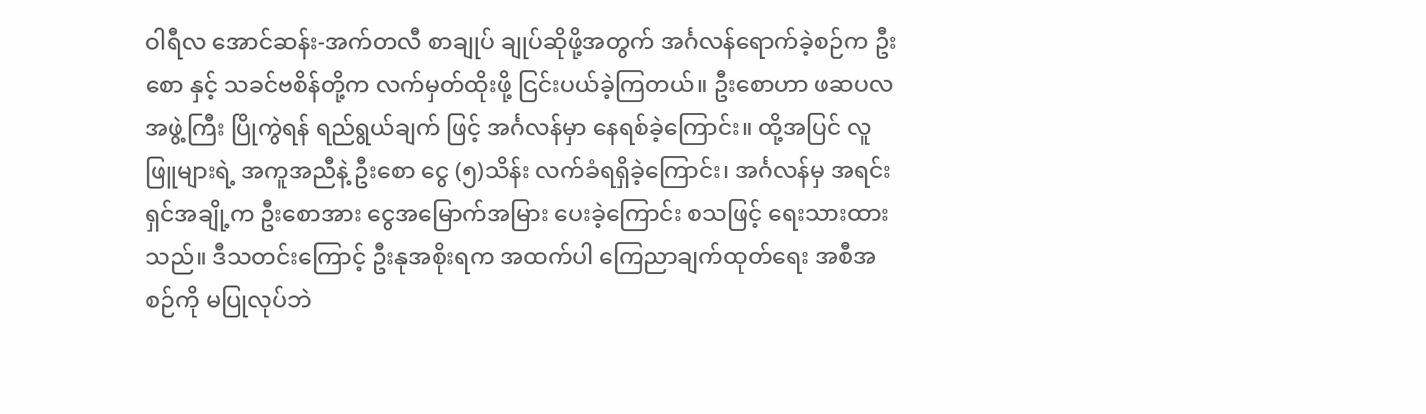ဝါရီလ အောင်ဆန်း-အက်တလီ စာချုပ် ချုပ်ဆိုဖို့အတွက် အင်္ဂလန်ရောက်ခဲ့စဉ်က ဦးစော နှင့် သခင်ဗစိန်တို့က လက်မှတ်ထိုးဖို့ ငြင်းပယ်ခဲ့ကြတယ်။ ဦးစောဟာ ဖဆပလ အဖွဲ့ကြီး ပြိုကွဲရန် ရည်ရွယ်ချက် ဖြင့် အင်္ဂလန်မှာ နေရစ်ခဲ့ကြောင်း။ ထို့အပြင် လူဖြူများရဲ့ အကူအညီနဲ့ ဦးစော ငွေ (၅)သိန်း လက်ခံရရှိခဲ့ကြောင်း၊ အင်္ဂလန်မှ အရင်းရှင်အချို့က ဦးစောအား ငွေအမြောက်အမြား ပေးခဲ့ကြောင်း စသဖြင့် ရေးသားထားသည်။ ဒီသတင်းကြောင့် ဦးနုအစိုးရက အထက်ပါ ကြေညာချက်ထုတ်ရေး အစီအစဉ်ကို မပြုလုပ်ဘဲ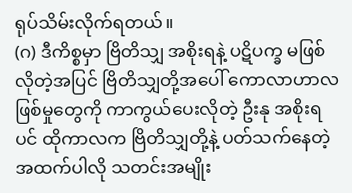ရုပ်သိမ်းလိုက်ရတယ်။
(ဂ) ဒီကိစ္စမှာ ဗြိတိသျှ အစိုးရနဲ့ ပဋိပက္ခ မဖြစ်လိုတဲ့အပြင် ဗြိတိသျှတို့အပေါ် ကောလာဟာလ ဖြစ်မှုတွေကို ကာကွယ်ပေးလိုတဲ့ ဦးနု အစိုးရပင် ထိုကာလက ဗြိတိသျှတို့နဲ့ ပတ်သက်နေတဲ့ အထက်ပါလို သတင်းအမျိုး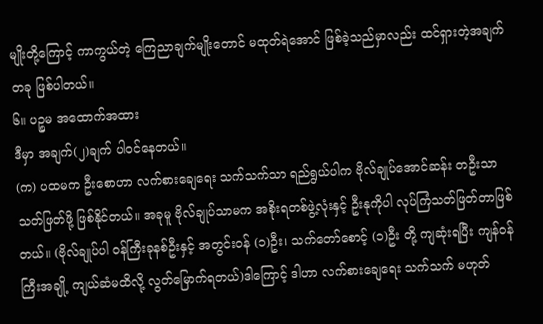မျိုးတို့ကြောင့် ကာကွယ်တဲ့ ကြေညာချက်မျိုးတောင် မထုတ်ရဲအောင် ဖြစ်ခဲ့သည်မှာလည်း ထင်ရှားတဲ့အချက်တခု ဖြစ်ပါတယ်။
၆။ ပဉ္စမ အထောက်အထား
ဒီမှာ အချက်(၂)ချက် ပါဝင်နေတယ်။
(က) ပထမက ဦးစောဟာ လက်စားချေရေး သက်သက်သာ ရည်ရွယ်ပါက ဗိုလ်ချုပ်အောင်ဆန်း တဦးသာ သတ်ဖြတ်ဖို့ ဖြစ်နိုင်တယ်။ အခုမူ ဗိုလ်ချုပ်သာမက အစိုးရတစ်ဖွဲ့လုံးနှင့် ဦးနုကိုပါ လုပ်ကြံသတ်ဖြတ်တာဖြစ်တယ်။ (ဗိုလ်ချုပ်ပါ ဝန်ကြီးခုနစ်ဦးနှင့် အတွင်းဝန် (၁)ဦး၊ သက်တော်စောင့် (၁)ဦး တို့ ကျဆုံးရပြီး ကျန်ဝန်ကြီးအချို့ ကျယ်ဆံမထိလို့ လွတ်မြောက်ရတယ်)ဒါကြောင့် ဒါဟာ လက်စားချေရေး သက်သက် မဟုတ်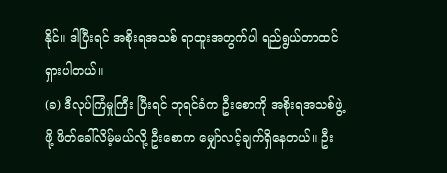နိုင်။ ဒါပြီးရင် အစိုးရအသစ် ရာထူးအတွက်ပါ ရည်ရွယ်တာထင်ရှားပါတယ်။
(ခ) ဒီလုပ်ကြံမှုကြီး ပြီးရင် ဘုရင်ခံက ဦးစောကို အစိုးရအသစ်ဖွဲ့ဖို့ ဖိတ်ခေါ်လိမ့်မယ်လို့ ဦးစောက မျှော်လင့်ချက်ရှိနေတယ်။ ဦး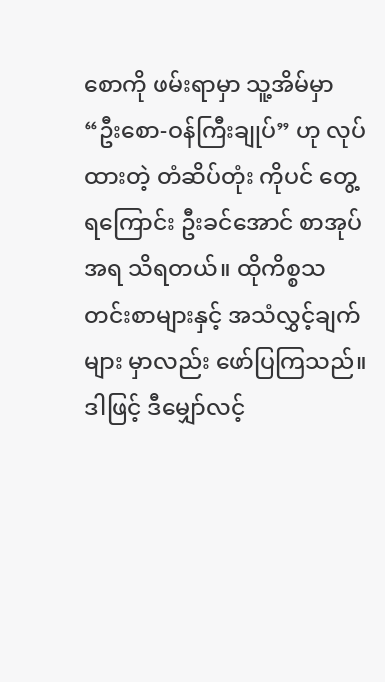စောကို ဖမ်းရာမှာ သူ့အိမ်မှာ “ဦးစော-ဝန်ကြီးချုပ်” ဟု လုပ်ထားတဲ့ တံဆိပ်တုံး ကိုပင် တွေ့ရကြောင်း ဦးခင်အောင် စာအုပ်အရ သိရတယ်။ ထိုကိစ္စသတင်းစာများနှင့် အသံလွှင့်ချက်များ မှာလည်း ဖော်ပြကြသည်။ ဒါဖြင့် ဒီမျှော်လင့်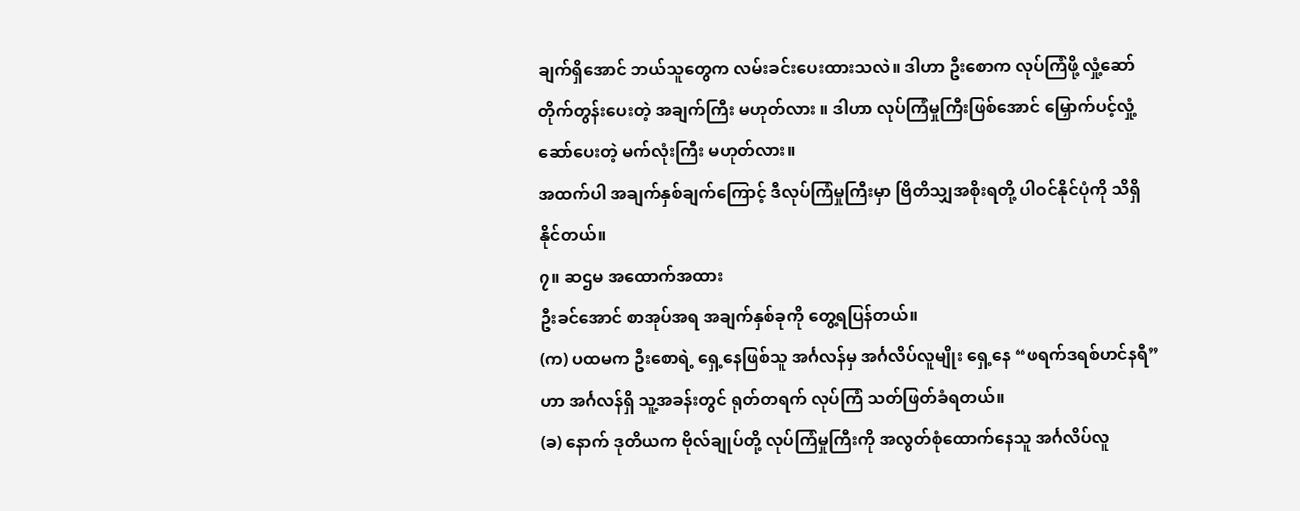ချက်ရှိအောင် ဘယ်သူတွေက လမ်းခင်းပေးထားသလဲ။ ဒါဟာ ဦးစောက လုပ်ကြံဖို့ လှုံ့ဆော်တိုက်တွန်းပေးတဲ့ အချက်ကြီး မဟုတ်လား ။ ဒါဟာ လုပ်ကြံမှုကြီးဖြစ်အောင် မြှောက်ပင့်လှုံ့ဆော်ပေးတဲ့ မက်လုံးကြီး မဟုတ်လား။
အထက်ပါ အချက်နှစ်ချက်ကြောင့် ဒီလုပ်ကြံမှုကြီးမှာ ဗြိတိသျှအစိုးရတို့ ပါဝင်နိုင်ပုံကို သိရှိနိုင်တယ်။
၇။ ဆဌမ အထောက်အထား
ဦးခင်အောင် စာအုပ်အရ အချက်နှစ်ခုကို တွေ့ရပြန်တယ်။
(က) ပထမက ဦးစောရဲ့ ရှေ့နေဖြစ်သူ အင်္ဂလန်မှ အင်္ဂလိပ်လူမျိုး ရှေ့နေ “ဖရက်ဒရစ်ဟင်နရီ” ဟာ အင်္ဂလန်ရှိ သူ့အခန်းတွင် ရုတ်တရက် လုပ်ကြံ သတ်ဖြတ်ခံရတယ်။
(ခ) နောက် ဒုတိယက ဗိုလ်ချုပ်တို့ လုပ်ကြံမှုကြီးကို အလွတ်စုံထောက်နေသူ အင်္ဂလိပ်လူ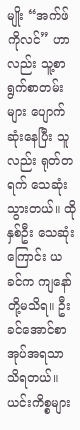မျိုး “အက်ဖ်ကိုလင်” ဟာလည်း သူ့စာရွက်စာတမ်းများ ပျောက်ဆုံးနေပြီး သူလည်း ရုတ်တရက် သေဆုံးသွားတယ်။ ထိုနှစ်ဦး သေဆုံးကြောင်း ယခင်က ကျနော်တို့မသိရ။ ဦးခင်အောင်စာအုပ်အရသာ သိရတယ်။ ယင်းကိစ္စများ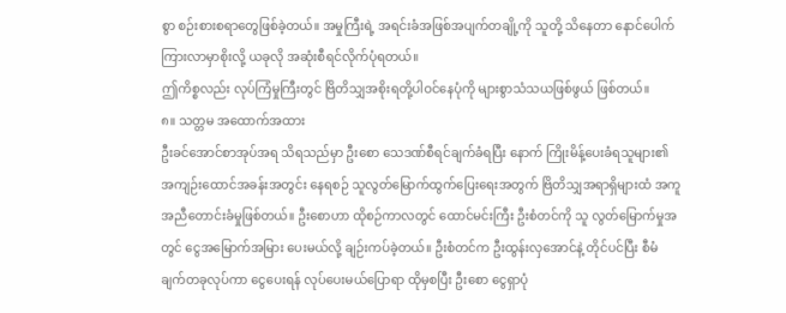စွာ စဉ်းစားစရာတွေဖြစ်ခဲ့တယ်။ အမှုကြီးရဲ့ အရင်းခံအဖြစ်အပျက်တချို့ကို သူတို့ သိနေတာ နောင်ပေါက်ကြားလာမှာစိုးလို့ ယခုလို အဆုံးစီရင်လိုက်ပုံရတယ်။
ဤကိစ္စလည်း လုပ်ကြံမှုကြီးတွင် ဗြိတိသျှအစိုးရတို့ပါဝင်နေပုံကို များစွာသံသယဖြစ်ဖွယ် ဖြစ်တယ်။
၈။ သတ္တမ အထောက်အထား
ဦးခင်အောင်စာအုပ်အရ သိရသည်မှာ ဦးစော သေဒဏ်စီရင်ချက်ခံရပြီး နောက် ကြိုးမိန့်ပေးခံရသူများ၏ အကျဉ်းထောင်အခန်းအတွင်း နေရစဉ် သူလွတ်မြောက်ထွက်ပြေးရေးအတွက် ဗြိတိသျှအရာရှိများထံ အကူအညီတောင်းခံမှုဖြစ်တယ်။ ဦးစောဟာ ထိုစဉ်ကာလတွင် ထောင်မင်းကြီး ဦးစံတင်ကို သူ လွတ်မြောက်မှုအတွင် ငွေအမြောက်အမြား ပေးမယ်လို့ ချဉ်းကပ်ခဲ့တယ်။ ဦးစံတင်က ဦးထွန်းလှအောင်နဲ့ တိုင်ပင်ပြီး စီမံချက်တခုလုပ်ကာ ငွေပေးရန် လုပ်ပေးမယ်ပြောရာ ထိုမှစပြီး ဦးစော ငွေရှာပုံ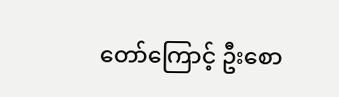တော်ကြောင့် ဦးစော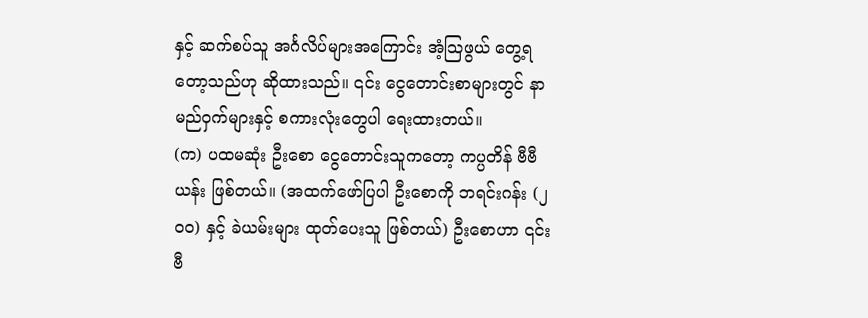နှင့် ဆက်စပ်သူ အင်္ဂလိပ်များအကြောင်း အံ့သြဖွယ် တွေ့ရတော့သည်ဟု ဆိုထားသည်။ ၎င်း ငွေတောင်းစာများတွင် နာမည်ဝှက်များနှင့် စကားလုံးတွေပါ ရေးထားတယ်။
(က) ပထမဆုံး ဦးစော ငွေတောင်းသူကတော့ ကပ္ပတိန် ဗီဗီယန်း ဖြစ်တယ်။ (အထက်ဖော်ပြပါ ဦးစောကို ဘရင်းဂန်း (၂ဝဝ) နှင့် ခဲယမ်းများ ထုတ်ပေးသူ ဖြစ်တယ်) ဦးစောဟာ ၎င်းဗီ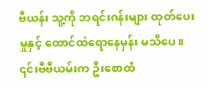ဗီယန်း သူ့ကို ဘရင်းဂန်းများ ထုတ်ပေးမှုနှင့် ထောင်ထဲရောနေမှန်း မသိပေ။ ၎င်းဗီဗီယမ်းက ဦးစောထံ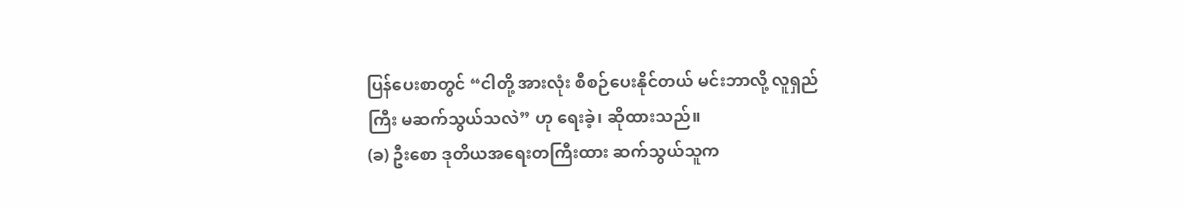ပြန်ပေးစာတွင် “ငါတို့ အားလုံး စီစဉ်ပေးနိုင်တယ် မင်းဘာလို့ လူရှည်ကြီး မဆက်သွယ်သလဲ” ဟု ရေးခဲ့၊ ဆိုထားသည်။
(ခ) ဦးစော ဒုတိယအရေးတကြီးထား ဆက်သွယ်သူက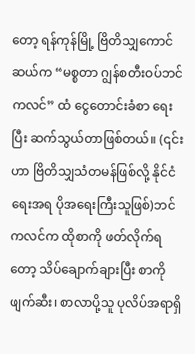တော့ ရန်ကုန်မြို့ ဗြိတိသျှကောင်ဆယ်က “မစ္စတာ ဂျွန်စတီးဝပ်ဘင်ကလင်” ထံ ငွေတောင်းခံစာ ရေးပြီး ဆက်သွယ်တာဖြစ်တယ်။ (၎င်းဟာ ဗြိတိသျှသံတမန်ဖြစ်လို့ နိုင်ငံရေးအရ ပိုအရေးကြီးသူဖြစ်)ဘင်ကလင်က ထိုစာကို ဖတ်လိုက်ရတော့ သိပ်ချောက်ချားပြီး စာကိုဖျက်ဆီး၊ စာလာပို့သူ ပုလိပ်အရာရှိ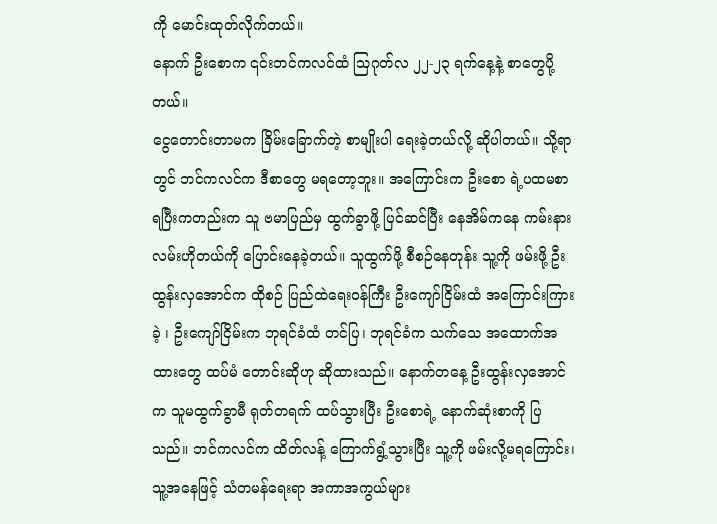ကို မောင်းထုတ်လိုက်တယ်။
နောက် ဦးစောက ၎င်းဘင်ကလင်ထံ သြဂုတ်လ ၂၂-၂၃ ရက်နေ့နဲ့ စာတွေပို့တယ်။
ငွေတောင်းတာမက ခြိမ်းခြောက်တဲ့ စာမျိုးပါ ရေးခဲ့တယ်လို့ ဆိုပါတယ်။ သို့ရာတွင် ဘင်ကလင်က ဒီစာတွေ မရတော့ဘူး။ အကြောင်းက ဦးစော ရဲ့ပထမစာ ရပြီးကတည်းက သူ ဗမာပြည်မှ ထွက်ခွာဖို့ ပြင်ဆင်ပြီး နေအိမ်ကနေ ကမ်းနားလမ်းဟိုတယ်ကို ပြောင်းနေခဲ့တယ်။ သူထွက်ဖို့ စီစဉ်နေတုန်း သူ့ကို ဖမ်းဖို့ ဦးထွန်းလှအောင်က ထိုစဉ် ပြည်ထဲရေးဝန်ကြီး ဦးကျော်ငြိမ်းထံ အကြောင်းကြားခဲ့ ၊ ဦးကျော်ငြိမ်းက ဘုရင်ခံထံ တင်ပြ၊ ဘုရင်ခံက သက်သေ အထောက်အထားတွေ ထပ်မံ တောင်းဆိုဟု ဆိုထားသည်။ နောက်တနေ့ ဦးထွန်းလှအောင်က သူမထွက်ခွာမီ ရုတ်တရက် ထပ်သွားပြီး ဦးစောရဲ့ နောက်ဆုံးစာကို ပြသည်။ ဘင်ကလင်က ထိတ်လန့် ကြောက်ရွံ့သွားပြီး သူ့ကို ဖမ်းလို့မရကြောင်း၊ သူ့အနေဖြင့် သံတမန်ရေးရာ အကာအကွယ်များ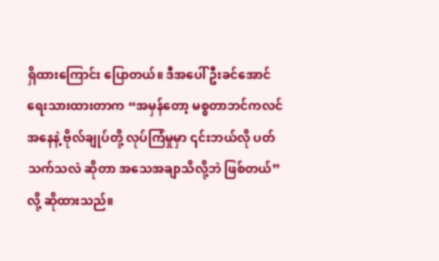ရှိထားကြောင်း ပြောတယ်။ ဒီအပေါ် ဦးခင်အောင် ရေးသားထားတာက “အမှန်တော့ မစ္စတာဘင်ကလင်အနေနဲ့ ဗိုလ်ချုပ်တို့ လုပ်ကြံမှုမှာ ၎င်းဘယ်လို ပတ်သက်သလဲ ဆိုတာ အသေအချာသိလို့ဘဲ ဖြစ်တယ်” လို့ ဆိုထားသည်။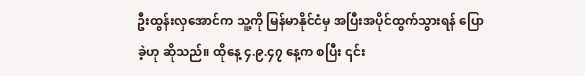ဦးထွန်းလှအောင်က သူ့ကို မြန်မာနိုင်ငံမှ အပြီးအပိုင်ထွက်သွားရန် ပြောခဲ့ဟု ဆိုသည်။ ထိုနေ့ ၄.၉.၄၇ နေ့က စပြီး ၎င်း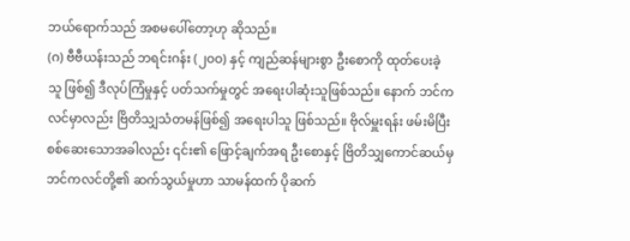ဘယ်ရောက်သည် အစမပေါ်တော့ဟု ဆိုသည်။
(ဂ) ဗီဗီယန်းသည် ဘရင်းဂန်း (၂ဝဝ) နှင့် ကျည်ဆန်များစွာ ဦးစောကို ထုတ်ပေးခဲ့သူ ဖြစ်၍ ဒီလုပ်ကြံမှုနှင့် ပတ်သက်မှုတွင် အရေးပါဆုံးသူဖြစ်သည်။ နောက် ဘင်ကလင်မှာလည်း ဗြိတိသျှသံတမန်ဖြစ်၍ အရေးပါသူ ဖြစ်သည်။ ဗိုလ်မှူးရန်း ဖမ်းမိပြီး စစ်ဆေးသောအခါလည်း ၎င်း၏ ဖြောင့်ချက်အရ ဦးစောနှင့် ဗြိတိသျှကောင်ဆယ်မှ ဘင်ကလင်တို့၏ ဆက်သွယ်မှုဟာ သာမန်ထက် ပိုဆက်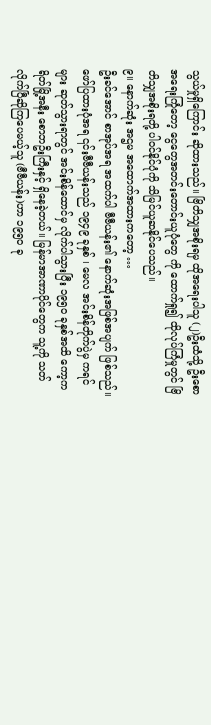သွယ်မှုရှိကြောင်း ဆိုထားသည်။ ဗြိတိသျှအစိုးရမှ ထိုအရေးပါသူ (၂)ဦးထံသို့ ဦးစော အရေးကြုံတော့ ငွေတွေအတင်းတောင်းယူပုံတွေ ကို ထောက်ရှု၍ ထိုလုပ်ကြံမှုတွင် ဗြိတိသျှအစိုးရတို့ ပါဝင်နိုင်ပုံကို သိမြင်ယူဆနိုင်ပေသည်။
၉။ နောက်ဆုံး အဌမ အထောက်အထားကတော့ …
ဦးခင်အောင် စာအုပ်အရ အထက်ပါ ဗီဗီယန်း၏ နောက်ဆုံးအဖြစ်အပျက် ဖြစ်သည်။
ဖော်ပြထားပုံအရ ၎င်းဗီဗီယန်းသည် ၁၉၄၉ ခုနှစ် ၊ မေလ အင်းစိန်တိုက်ပွဲမှ ကရင်များ ဆုတ်သွားရာတွင် အင်းစိန်ထောင်မှ လိုက်ပါသွားပြီး ၁၉၅ဝ ခုနှစ်အထိ ကော့ကရိတ်မြို့အနီး စောဘဦးကြီးနှင့် ရှိနေခဲ့တယ်။ မြန်မာအာဏာပိုင်တွေက သူ့ကို သတ်လိုက်ပြီဆိုကြပေမယ့်သူ (ဗီဗီယန်း)ဟာ ၁၉၅ဝ ခု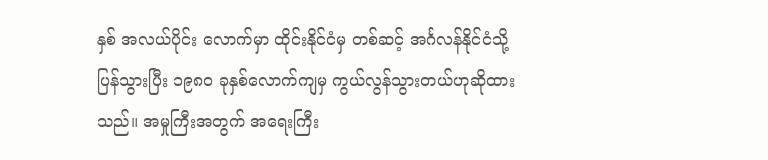နှစ် အလယ်ပိုင်း လောက်မှာ ထိုင်းနိုင်ငံမှ တစ်ဆင့် အင်္ဂလန်နိုင်ငံသို့ ပြန်သွားပြီး ၁၉၈ဝ ခုနှစ်လောက်ကျမှ ကွယ်လွန်သွားတယ်ဟုဆိုထားသည်။ အမှုကြီးအတွက် အရေးကြီး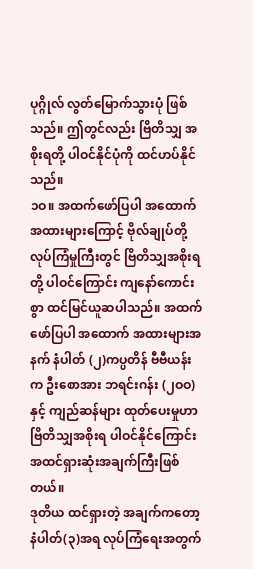ပုဂ္ဂိုလ် လွတ်မြောက်သွားပုံ ဖြစ်သည်။ ဤတွင်လည်း ဗြိတိသျှ အစိုးရတို့ ပါဝင်နိုင်ပုံကို ထင်ဟပ်နိုင်သည်။
၁ဝ။ အထက်ဖော်ပြပါ အထောက်အထားများကြောင့် ဗိုလ်ချုပ်တို့ လုပ်ကြံမှုကြီးတွင် ဗြိတိသျှအစိုးရတို့ ပါဝင်ကြောင်း ကျနော်ကောင်းစွာ ထင်မြင်ယူဆပါသည်။ အထက်ဖော်ပြပါ အထောက် အထားများအနက် နံပါတ် (၂)ကပ္ပတိန် ဗီဗီယန်းက ဦးစောအား ဘရင်းဂန်း (၂ဝဝ)နှင့် ကျည်ဆန်များ ထုတ်ပေးမှုဟာ ဗြိတိသျှအစိုးရ ပါဝင်နိုင်ကြောင်း အထင်ရှားဆုံးအချက်ကြီးဖြစ်တယ်။
ဒုတိယ ထင်ရှားတဲ့ အချက်ကတော့ နံပါတ်(၃)အရ လုပ်ကြံရေးအတွက်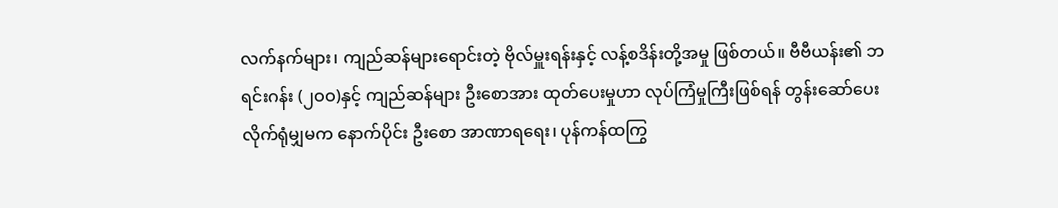လက်နက်များ၊ ကျည်ဆန်များရောင်းတဲ့ ဗိုလ်မှူးရန်းနှင့် လန့်စဒိန်းတို့အမှု ဖြစ်တယ်။ ဗီဗီယန်း၏ ဘရင်းဂန်း (၂ဝဝ)နှင့် ကျည်ဆန်များ ဦးစောအား ထုတ်ပေးမှုဟာ လုပ်ကြံမှုကြီးဖြစ်ရန် တွန်းဆော်ပေးလိုက်ရုံမျှမက နောက်ပိုင်း ဦးစော အာဏာရရေး၊ ပုန်ကန်ထကြွ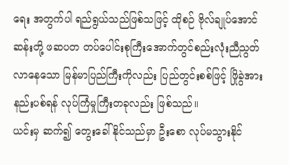ရေး အတွက်ပါ ရည်ရွယ်သည်ဖြစ်သဖြင့် ထိုစဉ် ဗိုလ်ချုပ်အောင်ဆန်းတို့ ဖဆပတ တပ်ပေါင်းစုကြီးအောက်တွင်စည်းလုံးညီညွတ်လာနေသော မြန်မာပြည်ကြီးကိုလည်း ပြည်တွင်းစစ်ဖြင့် ဖြိုခွဲအားနည်းပစ်ရန် လုပ်ကြံမှုကြီးတခုလည်း ဖြစ်သည်။
ယင်းမှ ဆက်၍ တွေးခေါ်နိုင်သည်မှာ ဦးစော လုပ်မသွားနိုင်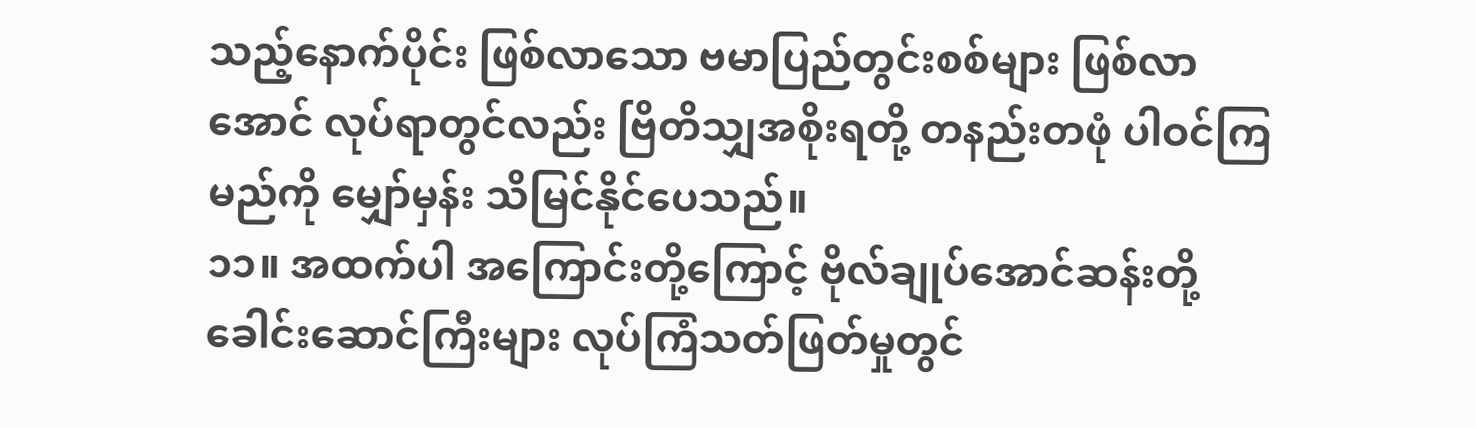သည့်နောက်ပိုင်း ဖြစ်လာသော ဗမာပြည်တွင်းစစ်များ ဖြစ်လာအောင် လုပ်ရာတွင်လည်း ဗြိတိသျှအစိုးရတို့ တနည်းတဖုံ ပါဝင်ကြမည်ကို မျှော်မှန်း သိမြင်နိုင်ပေသည်။
၁၁။ အထက်ပါ အကြောင်းတို့ကြောင့် ဗိုလ်ချုပ်အောင်ဆန်းတို့ ခေါင်းဆောင်ကြီးများ လုပ်ကြံသတ်ဖြတ်မှုတွင်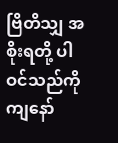ဗြိတိသျှ အစိုးရတို့ ပါဝင်သည်ကို ကျနော်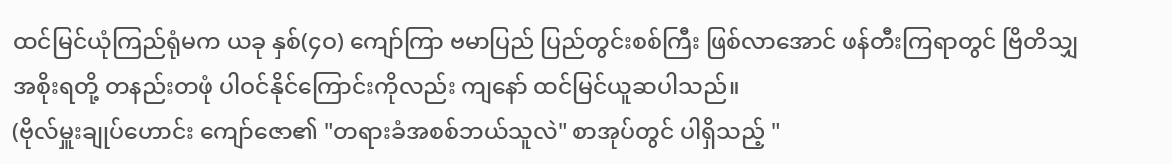ထင်မြင်ယုံကြည်ရုံမက ယခု နှစ်(၄ဝ) ကျော်ကြာ ဗမာပြည် ပြည်တွင်းစစ်ကြီး ဖြစ်လာအောင် ဖန်တီးကြရာတွင် ဗြိတိသျှအစိုးရတို့ တနည်းတဖုံ ပါဝင်နိုင်ကြောင်းကိုလည်း ကျနော် ထင်မြင်ယူဆပါသည်။
(ဗိုလ်မှူးချုပ်ဟောင်း ကျော်ဇော၏ "တရားခံအစစ်ဘယ်သူလဲ" စာအုပ်တွင် ပါရှိသည့် "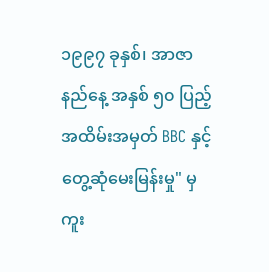၁၉၉၇ ခုနှစ်၊ အာဇာနည်နေ့ အနှစ် ၅၀ ပြည့် အထိမ်းအမှတ် BBC နှင့် တွေ့ဆုံမေးမြန်းမှု" မှကူး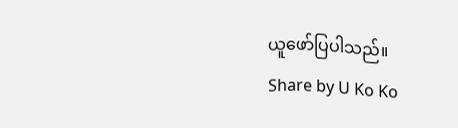ယူဖော်ပြပါသည်။
Share by U Ko Ko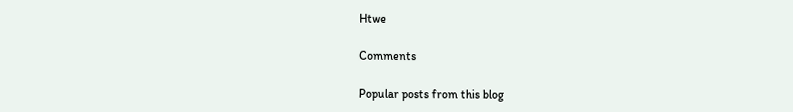Htwe

Comments

Popular posts from this blog